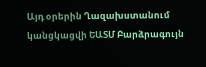Այդ օրերին Ղազախստանում կանցկացվի ԵԱՏՄ Բարձրագույն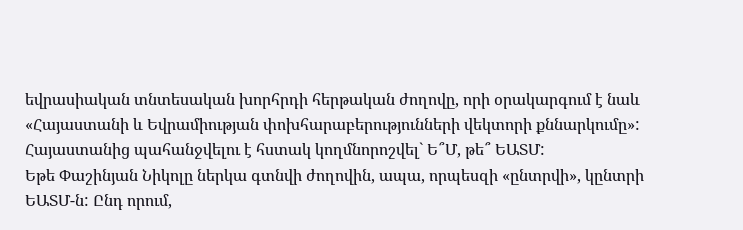եվրասիական տնտեսական խորհրդի հերթական ժողովը, որի օրակարգում է նաև «Հայաստանի և Եվրամիության փոխհարաբերությունների վեկտորի քննարկումը»: Հայաստանից պահանջվելու է հստակ կողմնորոշվել` Ե՞Մ, թե՞ ԵԱՏՄ:
Եթե Փաշինյան Նիկոլը ներկա գտնվի ժողովին, ապա, որպեսզի «ընտրվի», կընտրի ԵԱՏՄ-ն: Ընդ որում,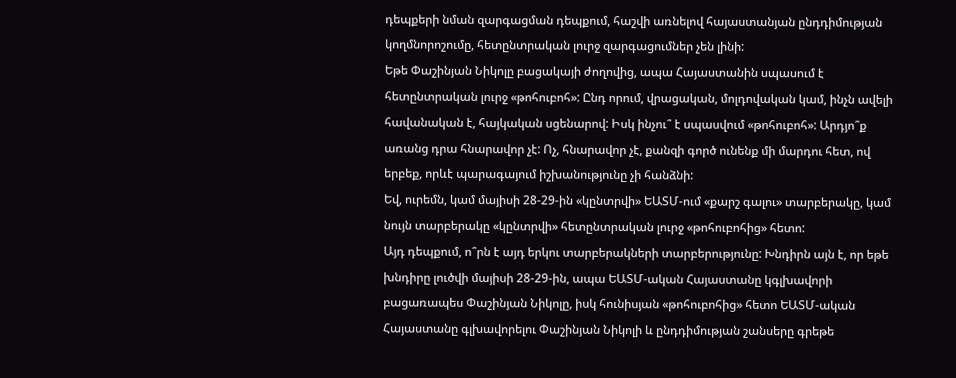դեպքերի նման զարգացման դեպքում, հաշվի առնելով հայաստանյան ընդդիմության կողմնորոշումը, հետընտրական լուրջ զարգացումներ չեն լինի:
Եթե Փաշինյան Նիկոլը բացակայի ժողովից, ապա Հայաստանին սպասում է հետընտրական լուրջ «թոհուբոհ»: Ընդ որում, վրացական, մոլդովական կամ, ինչն ավելի հավանական է, հայկական սցենարով: Իսկ ինչու՞ է սպասվում «թոհուբոհ»: Արդյո՞ք առանց դրա հնարավոր չէ: Ոչ, հնարավոր չէ, քանզի գործ ունենք մի մարդու հետ, ով երբեք, որևէ պարագայում իշխանությունը չի հանձնի:
Եվ, ուրեմն, կամ մայիսի 28-29-ին «կընտրվի» ԵԱՏՄ-ում «քարշ գալու» տարբերակը, կամ նույն տարբերակը «կընտրվի» հետընտրական լուրջ «թոհուբոհից» հետո:
Այդ դեպքում, ո՞րն է այդ երկու տարբերակների տարբերությունը: Խնդիրն այն է, որ եթե խնդիրը լուծվի մայիսի 28-29-ին, ապա ԵԱՏՄ-ական Հայաստանը կգլխավորի բացառապես Փաշինյան Նիկոլը, իսկ հունիսյան «թոհուբոհից» հետո ԵԱՏՄ-ական Հայաստանը գլխավորելու Փաշինյան Նիկոլի և ընդդիմության շանսերը գրեթե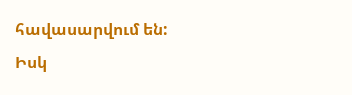հավասարվում են:
Իսկ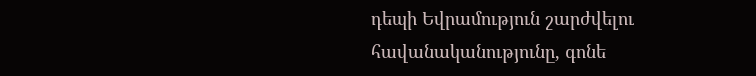դեպի Եվրամություն շարժվելու հավանականությունը, գոնե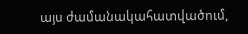այս ժամանակահատվածում,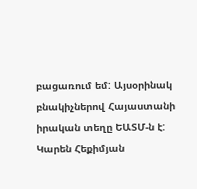բացառում եմ: Այսօրինակ բնակիչներով Հայաստանի իրական տեղը ԵԱՏՄ-ն է:
Կարեն Հեքիմյան